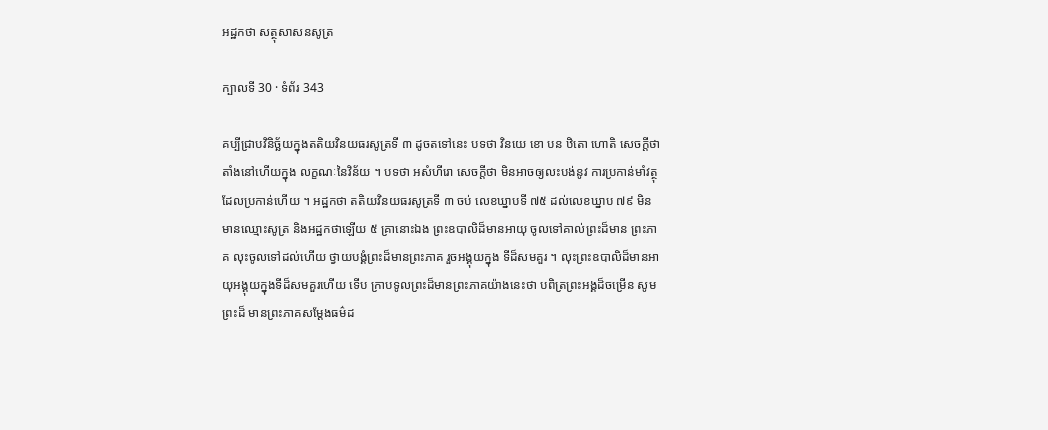អដ្ឋកថា សត្ថុសាសនសូត្រ

ក្បាលទី 30 · ទំព័រ 343

គប្បីជ្រាបវិនិច្ឆ័យក្នុងតតិយវិនយធរសូត្រទី ៣ ដូចតទៅនេះ បទថា វិនយេ ខោ បន ឋិតោ ហោតិ សេចក្តីថា តាំងនៅហើយក្នុង លក្ខណៈនៃវិន័យ ។ បទថា អសំហីរោ សេចក្តីថា មិនអាចឲ្យលះបង់នូវ ការប្រកាន់មាំវត្ថុដែលប្រកាន់ហើយ ។ អដ្ឋកថា តតិយវិនយធរសូត្រទី ៣ ចប់ លេខឃ្នាបទី ៧៥ ដល់លេខឃ្នាប ៧៩ មិនមានឈ្មោះសូត្រ និងអដ្ឋកថាឡើយ ៥ គ្រានោះឯង ព្រះឧបាលិដ៏មានអាយុ ចូលទៅគាល់ព្រះដ៏មាន ព្រះភាគ លុះចូលទៅដល់ហើយ ថ្វាយបង្គំព្រះដ៏មានព្រះភាគ រួចអង្គុយក្នុង ទីដ៏សមគួរ ។ លុះព្រះឧបាលិដ៏មានអាយុអង្គុយក្នុងទីដ៏សមគួរហើយ ទើប ក្រាបទូលព្រះដ៏មានព្រះភាគយ៉ាងនេះថា បពិត្រព្រះអង្គដ៏ចម្រើន សូមព្រះដ៏ មានព្រះភាគសម្តែងធម៌ដ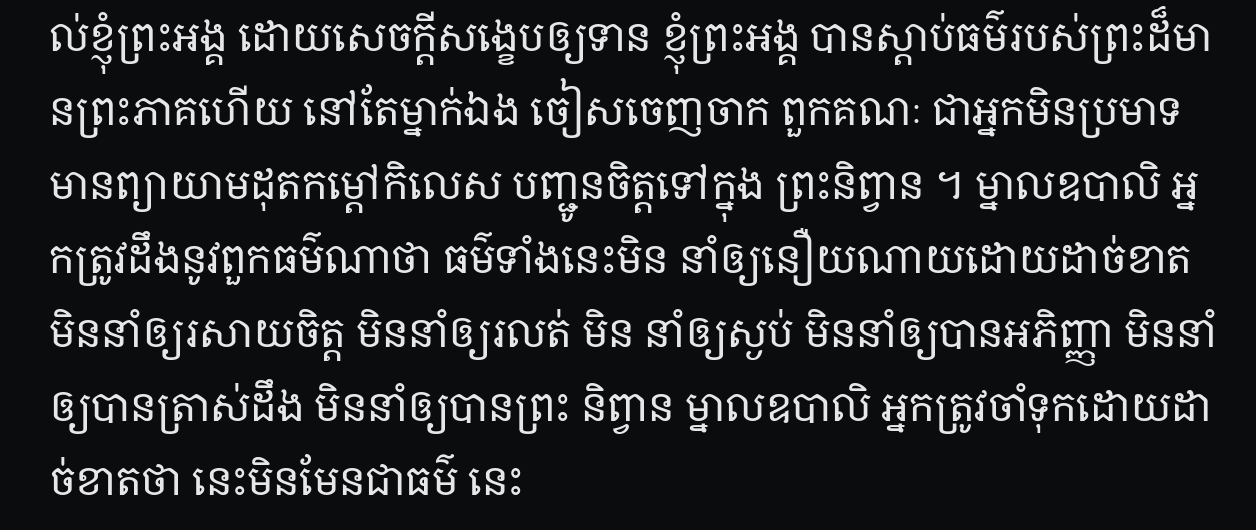ល់ខ្ញុំព្រះអង្គ ដោយសេចក្តីសង្ខេបឲ្យទាន ខ្ញុំព្រះអង្គ បានស្តាប់ធម៌របស់ព្រះដ៏មានព្រះភាគហើយ នៅតែម្នាក់ឯង ចៀសចេញចាក ពួកគណៈ ជាអ្នកមិនប្រមាទ មានព្យាយាមដុតកម្តៅកិលេស បញ្ជូនចិត្តទៅក្នុង ព្រះនិព្វាន ។ ម្នាលឧបាលិ អ្នកត្រូវដឹងនូវពួកធម៌ណាថា ធម៌ទាំងនេះមិន នាំឲ្យនឿយណាយដោយដាច់ខាត មិននាំឲ្យរសាយចិត្ត មិននាំឲ្យរលត់ មិន នាំឲ្យស្ងប់ មិននាំឲ្យបានអភិញ្ញា មិននាំឲ្យបានត្រាស់ដឹង មិននាំឲ្យបានព្រះ និព្វាន ម្នាលឧបាលិ អ្នកត្រូវចាំទុកដោយដាច់ខាតថា នេះមិនមែនជាធម៌ នេះ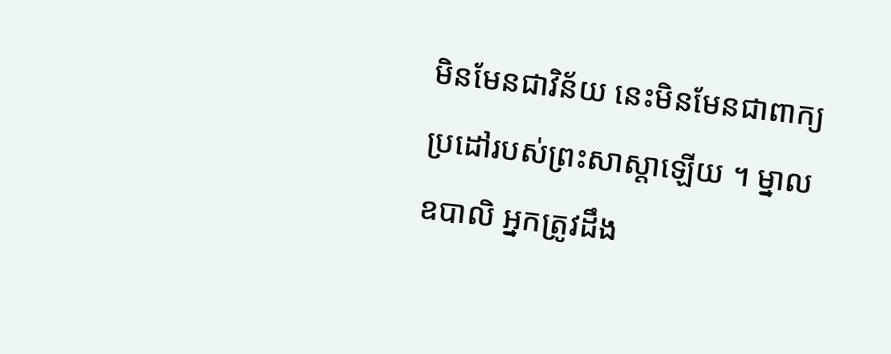មិនមែនជាវិន័យ នេះមិនមែនជាពាក្យប្រដៅរបស់ព្រះសាស្តាឡើយ ។ ម្នាល ឧបាលិ អ្នកត្រូវដឹង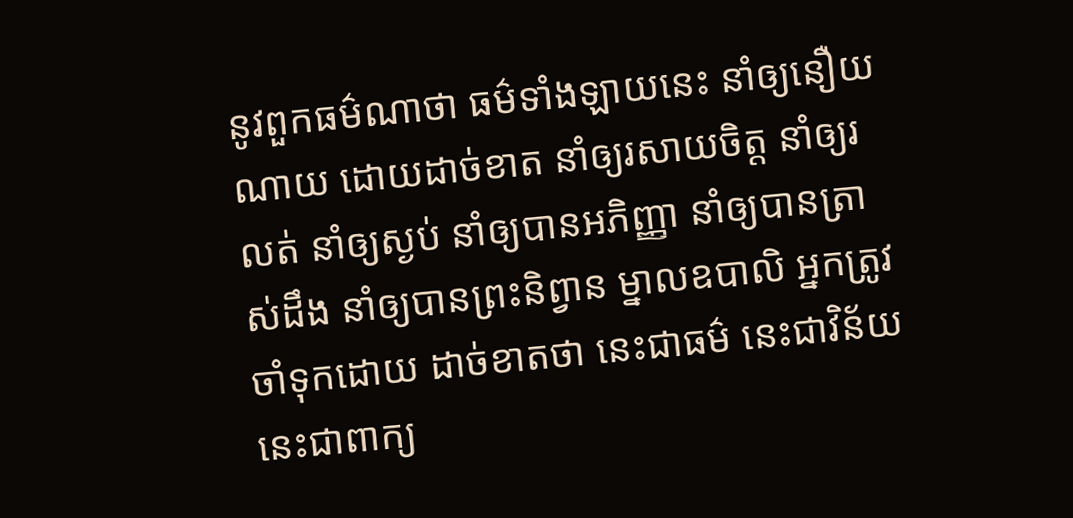នូវពួកធម៌ណាថា ធម៌ទាំងឡាយនេះ នាំឲ្យនឿយណាយ ដោយដាច់ខាត នាំឲ្យរសាយចិត្ត នាំឲ្យរលត់ នាំឲ្យស្ងប់ នាំឲ្យបានអភិញ្ញា នាំឲ្យបានត្រាស់ដឹង នាំឲ្យបានព្រះនិព្វាន ម្នាលឧបាលិ អ្នកត្រូវចាំទុកដោយ ដាច់ខាតថា នេះជាធម៌ នេះជាវិន័យ នេះជាពាក្យ